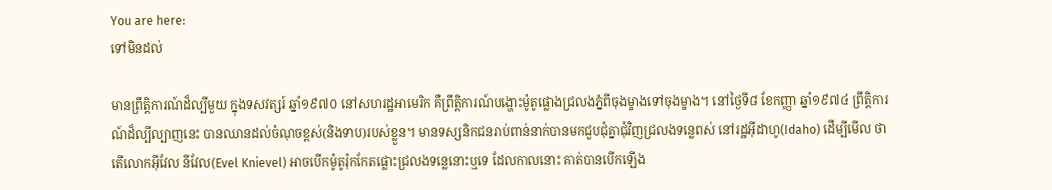You are here:
ទៅមិនដល់

មានព្រឹត្តិការណ៍ដ៏ល្បីមួយ ក្នុងទសវត្សរ៍ ឆ្នាំ១៩៧០ នៅសហរដ្ឋអាមេរិក គឺព្រឹត្តិការណ៍បង្ហោះម៉ូតូផ្លោងជ្រលងភ្នំពីចុងម្ខាងទៅចុងម្ខាង។ នៅថ្ងៃទី៨ ខែកញ្ញា ឆ្នាំ១៩៧៤ ព្រឹត្តិការណ៍ដ៏ល្បីល្បាញនេះ បានឈានដល់ចំណុចខ្ពស់(និងទាប)របស់ខ្លួន។ មានទស្សនិកជនរាប់ពាន់នាក់បានមកជួបជុំគ្នាជុំវិញជ្រលងទន្លេពស់ នៅរដ្ឋអ៊ីដាហូ(Idaho) ដើម្បីមើល ថាតើលោកអ៊ីវែល នីវែល(Evel Knievel) អាចបើកម៉ូតូរ៉ុកកែតផ្លោះជ្រលងទន្លេនោះឬទេ ដែលកាលនោះ គាត់បានបើកឡើង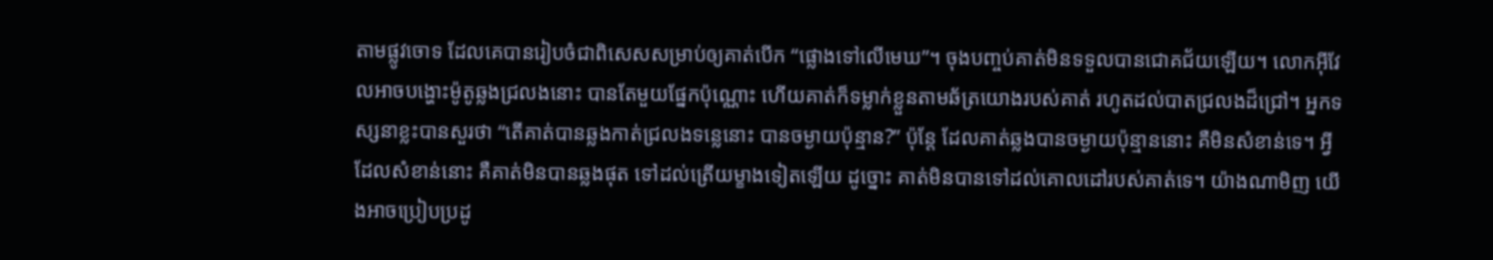តាមផ្លូវចោទ ដែលគេបានរៀបចំជាពិសេសសម្រាប់ឲ្យគាត់បើក “ផ្លោងទៅលើមេឃ”។ ចុងបញ្ចប់គាត់មិនទទួលបានជោគជ័យឡើយ។ លោកអ៊ីវែលអាចបង្ហោះម៉ូតូឆ្លងជ្រលងនោះ បានតែមួយផ្នែកប៉ុណ្ណោះ ហើយគាត់ក៏ទម្លាក់ខ្លួនតាមឆ័ត្រយោងរបស់គាត់ រហូតដល់បាតជ្រលងដ៏ជ្រៅ។ អ្នកទស្សនាខ្លះបានសួរថា “តើគាត់បានឆ្លងកាត់ជ្រលងទន្លេនោះ បានចម្ងាយប៉ុន្មាន?” ប៉ុន្តែ ដែលគាត់ឆ្លងបានចម្ងាយប៉ុន្មាននោះ គឺមិនសំខាន់ទេ។ អ្វីដែលសំខាន់នោះ គឺគាត់មិនបានឆ្លងផុត ទៅដល់ត្រើយម្ខាងទៀតឡើយ ដូច្នោះ គាត់មិនបានទៅដល់គោលដៅរបស់គាត់ទេ។ យ៉ាងណាមិញ យើងអាចប្រៀបប្រដូ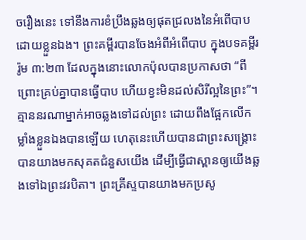ចរឿងនេះ ទៅនឹងការខំប្រឹងឆ្លងឲ្យផុតជ្រលងនៃអំពើបាប ដោយខ្លួនឯង។ ព្រះគម្ពីរបានចែងអំពីអំពើបាប ក្នុងបទគម្ពីរ រ៉ូម ៣:២៣ ដែលក្នុងនោះលោកប៉ុលបានប្រកាសថា “ពីព្រោះគ្រប់គ្នាបានធ្វើបាប ហើយខ្វះមិនដល់សិរីល្អនៃព្រះ”។ គ្មាននរណាម្នាក់អាចឆ្លងទៅដល់ព្រះ ដោយពឹងផ្អែកលើកម្លាំងខ្លួនឯងបានឡើយ ហេតុនេះហើយបានជាព្រះសង្រ្គោះបានយាងមកសុគតជំនួសយើង ដើម្បីធ្វើជាស្ពានឲ្យយើងឆ្លងទៅឯព្រះវរបិតា។ ព្រះគ្រីស្ទបានយាងមកប្រសូ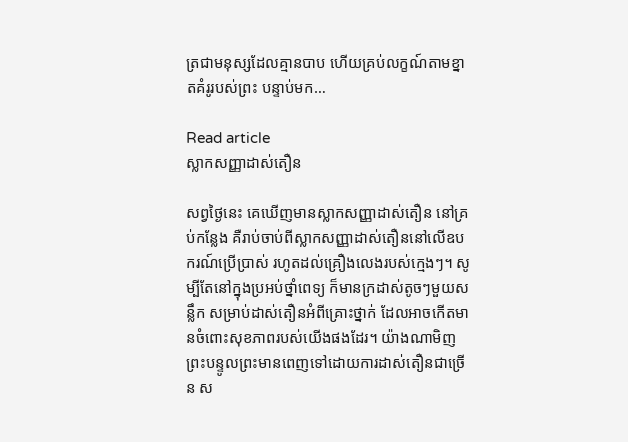ត្រជាមនុស្សដែលគ្មានបាប ហើយគ្រប់លក្ខណ៍តាមខ្នាតគំរូរបស់ព្រះ បន្ទាប់មក…

Read article
ស្លាកសញ្ញាដាស់តឿន

សព្វថ្ងៃនេះ គេឃើញមានស្លាកសញ្ញាដាស់តឿន នៅគ្រប់កន្លែង គឺរាប់ចាប់ពីស្លាកសញ្ញាដាស់តឿននៅលើឧបករណ៍ប្រើប្រាស់ រហូតដល់គ្រឿងលេងរបស់ក្មេងៗ។ សូម្បីតែនៅក្នុងប្រអប់ថ្នាំពេទ្យ ក៏មានក្រដាស់តូចៗមួយសន្លឹក សម្រាប់ដាស់តឿនអំពីគ្រោះថ្នាក់ ដែលអាចកើតមានចំពោះសុខភាពរបស់យើងផងដែរ។ យ៉ាងណាមិញ ព្រះបន្ទូលព្រះមានពេញទៅដោយការដាស់តឿនជាច្រើន ស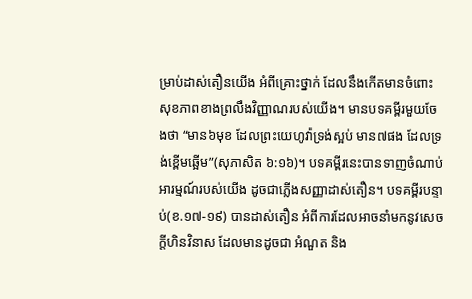ម្រាប់ដាស់តឿនយើង អំពីគ្រោះថ្នាក់ ដែលនឹងកើតមានចំពោះសុខភាពខាងព្រលឹងវិញ្ញាណរបស់យើង។ មានបទគម្ពីរមួយចែងថា “មាន៦មុខ ដែលព្រះយេហូវ៉ាទ្រង់ស្អប់ មាន៧ផង ដែលទ្រង់ខ្ពើមឆ្អើម”(សុភាសិត ៦:១៦)។ បទគម្ពីរនេះបានទាញចំណាប់អារម្មណ៍របស់យើង ដូចជាភ្លើងសញ្ញាដាស់តឿន។ បទគម្ពីរបន្ទាប់(ខ.១៧-១៩) បានដាស់តឿន អំពីការដែលអាចនាំមកនូវសេចក្តីហិនវិនាស ដែលមានដូចជា អំណួត និង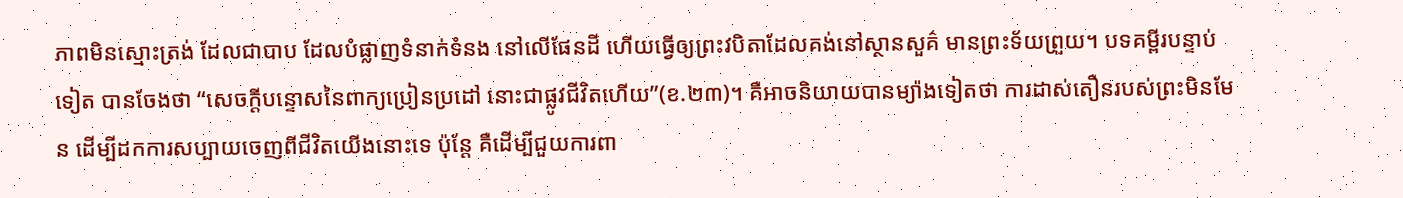ភាពមិនស្មោះត្រង់ ដែលជាបាប ដែលបំផ្លាញទំនាក់ទំនង នៅលើផែនដី ហើយធ្វើឲ្យព្រះវបិតាដែលគង់នៅស្ថានសួគ៌ មានព្រះទ័យព្រួយ។ បទគម្ពីរបន្ទាប់ទៀត បានចែងថា “សេចក្តីបន្ទោសនៃពាក្យប្រៀនប្រដៅ នោះជាផ្លូវជីវិតហើយ”(ខ.២៣)។ គឺអាចនិយាយបានម្យ៉ាងទៀតថា ការដាស់តឿនរបស់ព្រះមិនមែន ដើម្បីដកការសប្បាយចេញពីជីវិតយើងនោះទេ ប៉ុន្តែ គឺដើម្បីជួយការពា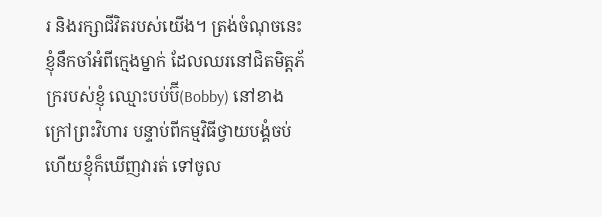រ និងរក្សាជីវិតរបស់យើង។ ត្រង់ចំណុចនេះ ខ្ញុំនឹកចាំអំពីក្មេងម្នាក់ ដែលឈរនៅជិតមិត្តភ័ក្ររបស់ខ្ញុំ ឈ្មោះបប់ប៊ី(Bobby) នៅខាងក្រៅព្រះវិហារ បន្ទាប់ពីកម្មវិធីថ្វាយបង្គំចប់ ហើយខ្ញុំក៏ឃើញវារត់ ទៅចូល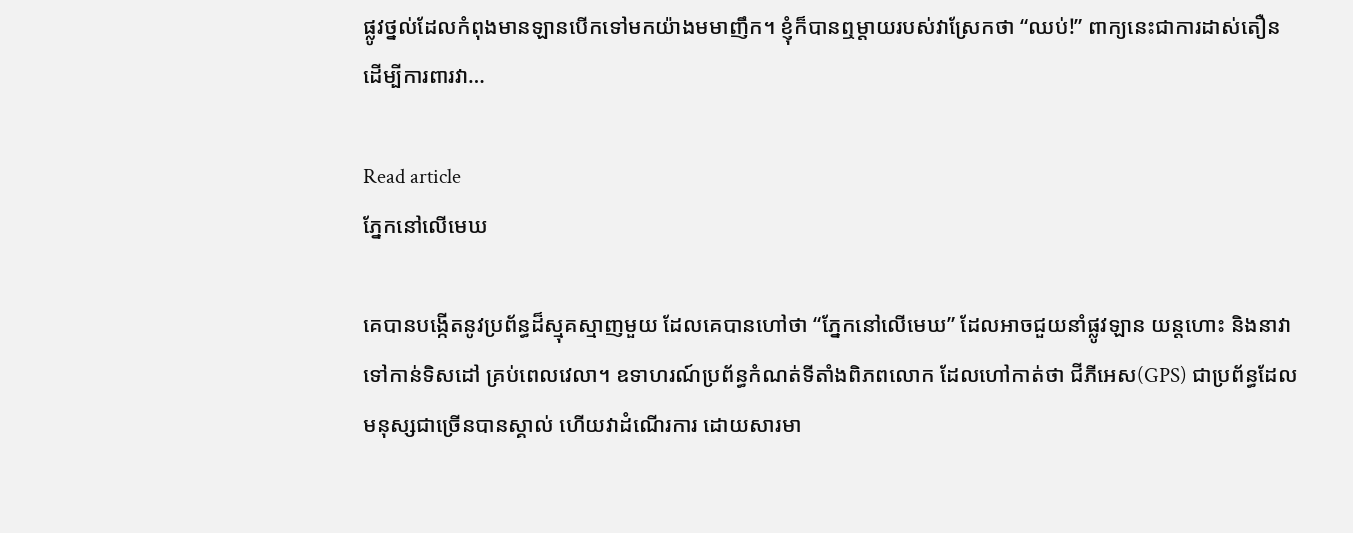ផ្លូវថ្នល់ដែលកំពុងមានឡានបើកទៅមកយ៉ាងមមាញឹក។ ខ្ញុំក៏បានឮម្តាយរបស់វាស្រែកថា “ឈប់!” ពាក្យនេះជាការដាស់តឿន ដើម្បីការពារវា…

Read article
ភ្នែកនៅលើមេឃ

គេបានបង្កើតនូវប្រព័ន្ធដ៏ស្មុគស្មាញមួយ ដែលគេបានហៅថា “ភ្នែកនៅលើមេឃ” ដែលអាចជួយនាំផ្លូវឡាន យន្តហោះ និងនាវាទៅកាន់ទិសដៅ គ្រប់ពេលវេលា។ ឧទាហរណ៍ប្រព័ន្ធកំណត់ទីតាំងពិភពលោក ដែលហៅកាត់ថា ជីភីអេស(GPS) ជាប្រព័ន្ធដែលមនុស្សជាច្រើនបានស្គាល់ ហើយវាដំណើរការ ដោយសារមា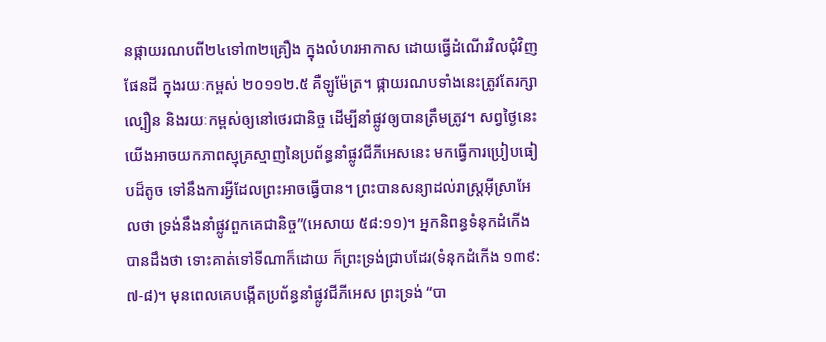នផ្កាយរណបពី២៤ទៅ៣២គ្រឿង ក្នុងលំហរអាកាស ដោយធ្វើដំណើរវិលជុំវិញផែនដី ក្នុងរយៈកម្ពស់ ២០១១២.៥ គឺឡូម៉ែត្រ។ ផ្កាយរណបទាំងនេះត្រូវតែរក្សាល្បឿន និងរយៈកម្ពស់ឲ្យនៅថេរជានិច្ច ដើម្បីនាំផ្លូវឲ្យបានត្រឹមត្រូវ។ សព្វថ្ងៃនេះ យើងអាចយកភាពស្មុគ្រស្មាញនៃប្រព័ន្ធនាំផ្លូវជីភីអេសនេះ មកធ្វើការប្រៀបធៀបដ៏តូច ទៅនឹងការអ្វីដែលព្រះអាចធ្វើបាន។ ព្រះបានសន្យាដល់រាស្រ្តអ៊ីស្រាអែលថា ទ្រង់នឹងនាំផ្លូវពួកគេជានិច្ច”(អេសាយ ៥៨:១១)។ អ្នកនិពន្ធទំនុកដំកើងបានដឹងថា ទោះគាត់ទៅទីណាក៏ដោយ ក៏ព្រះទ្រង់ជ្រាបដែរ(ទំនុកដំកើង ១៣៩:៧-៨)។ មុនពេលគេបង្កើតប្រព័ន្ធនាំផ្លូវជីភីអេស ព្រះទ្រង់ “បា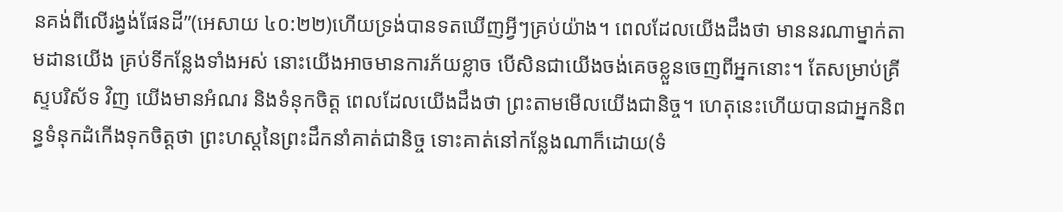នគង់ពីលើរង្វង់ផែនដី”(អេសាយ ៤០:២២)ហើយទ្រង់បានទតឃើញអ្វីៗគ្រប់យ៉ាង។ ពេលដែលយើងដឹងថា មាននរណាម្នាក់តាមដានយើង គ្រប់ទីកន្លែងទាំងអស់ នោះយើងអាចមានការភ័យខ្លាច បើសិនជាយើងចង់គេចខ្លួនចេញពីអ្នកនោះ។ តែសម្រាប់គ្រីស្ទបរិស័ទ វិញ យើងមានអំណរ និងទំនុកចិត្ត ពេលដែលយើងដឹងថា ព្រះតាមមើលយើងជានិច្ច។ ហេតុនេះហើយបានជាអ្នកនិពន្ធទំនុកដំកើងទុកចិត្តថា ព្រះហស្តនៃព្រះដឹកនាំគាត់ជានិច្ច ទោះគាត់នៅកន្លែងណាក៏ដោយ(ទំ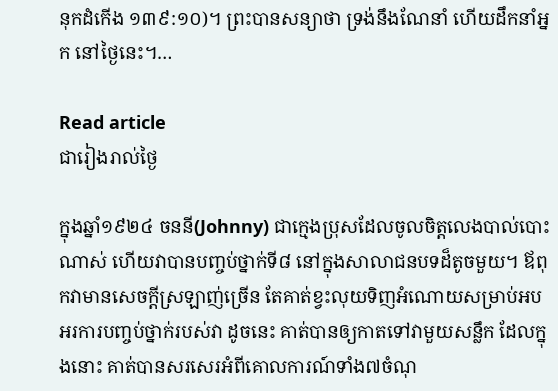នុកដំកើង ១៣៩:១០)។ ព្រះបានសន្យាថា ទ្រង់នឹងណែនាំ ហើយដឹកនាំអ្នក នៅថ្ងៃនេះ។…

Read article
ជារៀងរាល់ថ្ងៃ

ក្នុងឆ្នាំ១៩២៤ ចននី(Johnny) ជាក្មេងប្រុសដែលចូលចិត្តលេងបាល់បោះណាស់ ហើយវាបានបញ្ចប់ថ្នាក់ទី៨ នៅក្នុងសាលាជនបទដ៏តូចមួយ។ ឪពុកវាមានសេចក្តីស្រឡាញ់ច្រើន តែគាត់ខ្វះលុយទិញអំណោយសម្រាប់អបអរការបញ្ចប់ថ្នាក់របស់វា ដូចនេះ គាត់បានឲ្យកាតទៅវាមួយសន្លឹក ដែលក្នុងនោះ គាត់បានសរសេរអំពីគោលការណ៍ទាំង៧ចំណុ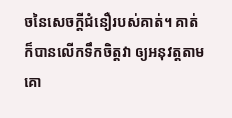ចនៃសេចក្តីជំនឿរបស់គាត់។ គាត់ក៏បានលើកទឹកចិត្តវា ឲ្យអនុវត្តតាមគោ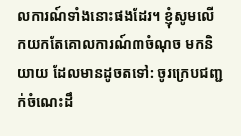លការណ៍ទាំងនោះផងដែរ។ ខ្ញុំសូមលើកយកតែគោលការណ៍៣ចំណុច មកនិយាយ ដែលមានដូចតទៅ: ចូរក្រេបជញ្ជក់ចំណេះដឹ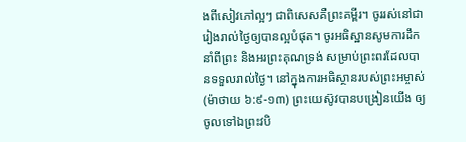ងពីសៀវភៅល្អៗ ជាពិសេសគឺព្រះគម្ពីរ។ ចូររស់នៅជារៀងរាល់ថ្ងៃឲ្យបានល្អបំផុត។ ចូរអធិស្ឋានសូមការដឹកនាំពីព្រះ និងអរព្រះគុណទ្រង់ សម្រាប់ព្រះពរដែលបានទទួលរាល់ថ្ងៃ។ នៅក្នុងការអធិស្ថានរបស់ព្រះអម្ចាស់(ម៉ាថាយ ៦:៩-១៣) ព្រះយេស៊ូវបានបង្រៀនយើង ឲ្យចូលទៅឯព្រះវបិ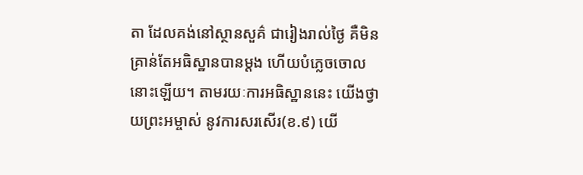តា ដែលគង់នៅស្ថានសួគ៌ ជារៀងរាល់ថ្ងៃ គឺមិនគ្រាន់តែអធិស្ឋានបានម្តង ហើយបំភ្លេចចោលនោះឡើយ។ តាមរយៈការអធិស្ឋាននេះ យើងថ្វាយព្រះអម្ចាស់ នូវការសរសើរ(ខ.៩) យើ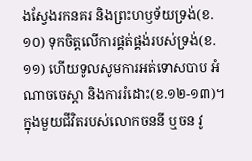ងស្វែងរកនគរ និងព្រះហឫទ័យទ្រង់(ខ.១០) ទុកចិត្តលើការផ្គត់ផ្គង់របស់ទ្រង់(ខ.១១) ហើយទូលសូមការអត់ទោសបាប អំណាចចេស្តា និងការរំដោះ(ខ.១២-១៣)។ ក្នុងមួយជីវិតរបស់លោកចននី ឬចន វូ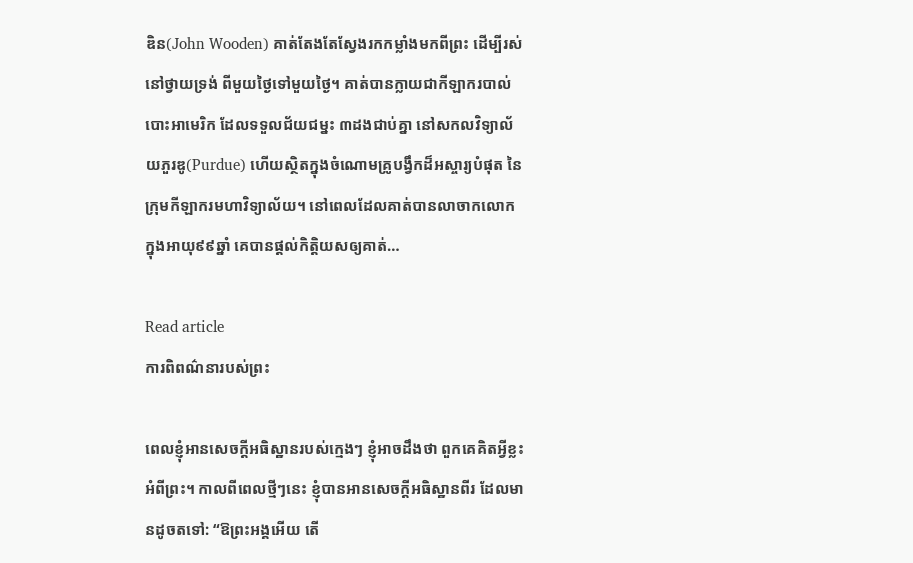ឌិន(John Wooden) គាត់តែងតែស្វែងរកកម្លាំងមកពីព្រះ ដើម្បីរស់នៅថ្វាយទ្រង់ ពីមួយថ្ងៃទៅមួយថ្ងៃ។ គាត់បានក្លាយជាកីឡាករបាល់បោះអាមេរិក ដែលទទួលជ័យជម្នះ ៣ដងជាប់គ្នា នៅសកលវិទ្យាល័យភួរឌូ(Purdue) ហើយស្ថិតក្នុងចំណោមគ្រូបង្វឹកដ៏អស្ចារ្យបំផុត នៃក្រុមកីឡាករមហាវិទ្យាល័យ។ នៅពេលដែលគាត់បានលាចាកលោក ក្នុងអាយុ៩៩ឆ្នាំ គេបានផ្តល់កិត្តិយសឲ្យគាត់…

Read article
ការពិពណ៌នារបស់ព្រះ

ពេលខ្ញុំអានសេចក្តីអធិស្ឋានរបស់ក្មេងៗ ខ្ញុំអាចដឹងថា ពួកគេគិតអ្វីខ្លះអំពីព្រះ។ កាលពីពេលថ្មីៗនេះ ខ្ញុំបានអានសេចក្តីអធិស្ឋានពីរ ដែលមានដូចតទៅ: “ឱព្រះអង្គអើយ តើ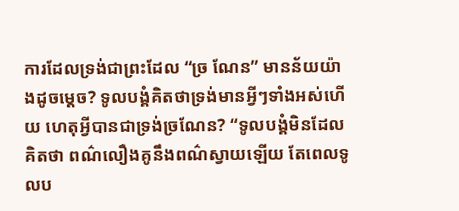ការដែលទ្រង់ជាព្រះដែល “ច្រ ណែន” មានន័យយ៉ាងដូចម្តេច? ទូលបង្គំគិតថាទ្រង់មានអ្វីៗទាំងអស់ហើយ ហេតុអ្វីបានជាទ្រង់ច្រណែន? “ទូលបង្គំមិនដែលគិតថា ពណ៌លឿងគូនឹងពណ៌ស្វាយឡើយ តែពេលទូលប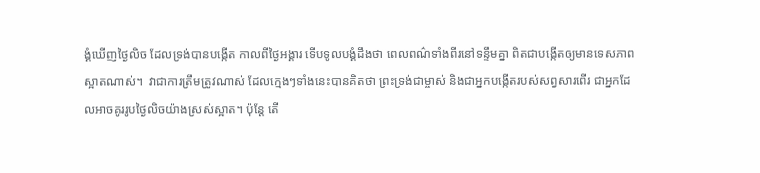ង្គំឃើញថ្ងៃលិច ដែលទ្រង់បានបង្កើត កាលពីថ្ងៃអង្គារ ទើបទូលបង្គំដឹងថា ពេលពណ៌ទាំងពីរនៅទន្ទឹមគ្នា ពិតជាបង្កើតឲ្យមានទេសភាពស្អាតណាស់។  វាជាការត្រឹមត្រូវណាស់ ដែលក្មេងៗទាំងនេះបានគិតថា ព្រះទ្រង់ជាម្ចាស់ និងជាអ្នកបង្កើតរបស់សព្វសារពើរ ជាអ្នកដែលអាចគូររូបថ្ងៃលិចយ៉ាងស្រស់ស្អាត។ ប៉ុន្តែ តើ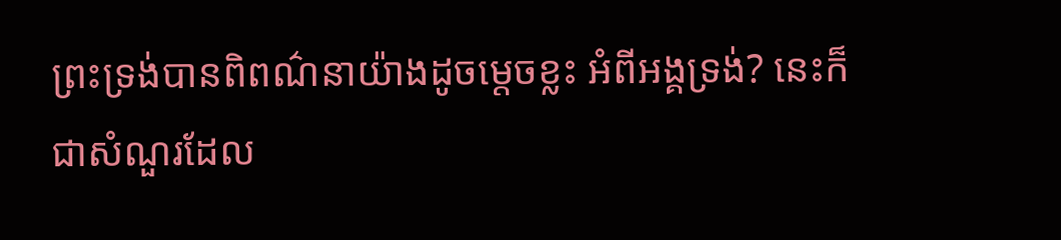ព្រះទ្រង់បានពិពណ៌នាយ៉ាងដូចម្តេចខ្លះ អំពីអង្គទ្រង់? នេះក៏ជាសំណួរដែល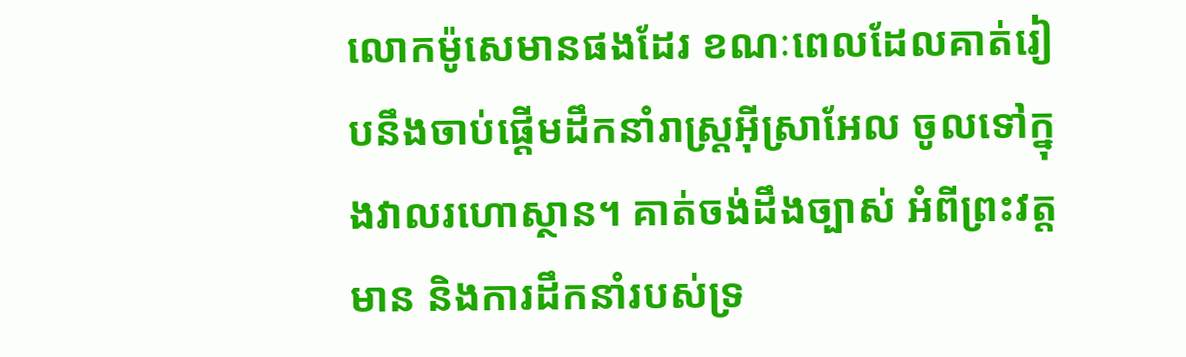លោកម៉ូសេមានផងដែរ ខណៈពេលដែលគាត់រៀបនឹងចាប់ផ្តើមដឹកនាំរាស្រ្តអ៊ីស្រាអែល ចូលទៅក្នុងវាលរហោស្ថាន។ គាត់ចង់ដឹងច្បាស់ អំពីព្រះវត្តមាន និងការដឹកនាំរបស់ទ្រ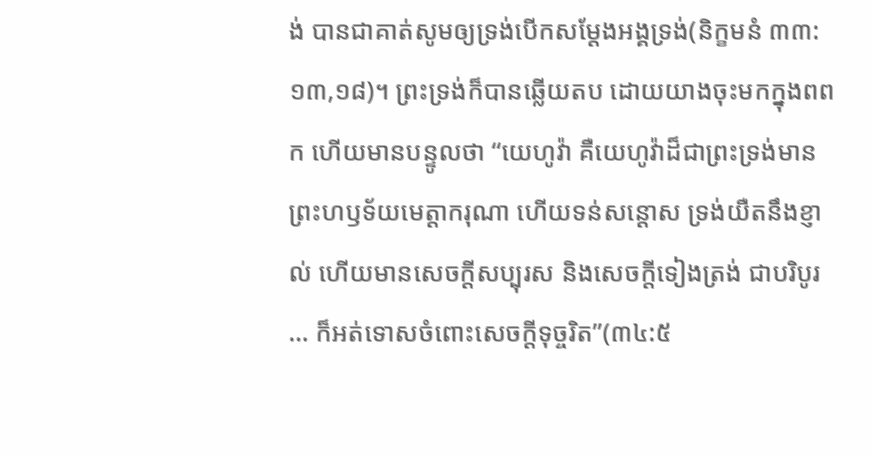ង់ បានជាគាត់សូមឲ្យទ្រង់បើកសម្តែងអង្គទ្រង់(និក្ខមនំ ៣៣:១៣,១៨)។ ព្រះទ្រង់ក៏បានឆ្លើយតប ដោយយាងចុះមកក្នុងពពក ហើយមានបន្ទូលថា “យេហូវ៉ា គឺយេហូវ៉ាដ៏ជាព្រះទ្រង់មានព្រះហឫទ័យមេត្តាករុណា ហើយទន់សន្តោស ទ្រង់យឺតនឹងខ្ញាល់ ហើយមានសេចក្តីសប្បុរស និងសេចក្តីទៀងត្រង់ ជាបរិបូរ … ក៏អត់ទោសចំពោះសេចក្តីទុច្ចរិត”(៣៤:៥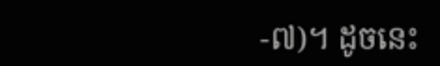-៧)។ ដូចនេះ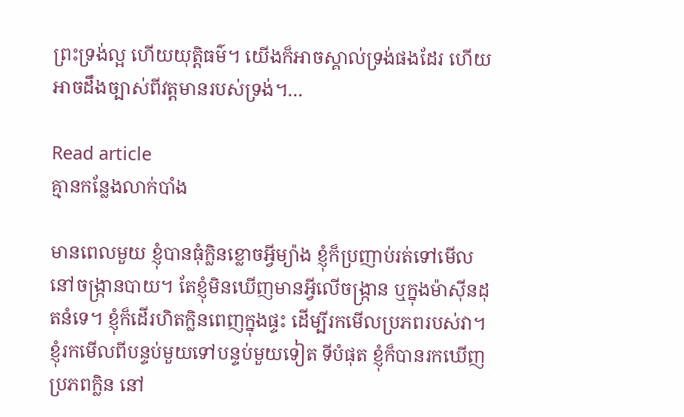ព្រះទ្រង់ល្អ ហើយយុត្តិធម៌។ យើងក៏អាចស្គាល់ទ្រង់ផងដែរ ហើយអាចដឹងច្បាស់ពីវត្តមានរបស់ទ្រង់។…

Read article
គ្មានកន្លែងលាក់បាំង

មានពេលមួយ ខ្ញុំបានធុំក្លិនខ្លោចអ្វីម្យ៉ាង ខ្ញុំក៏ប្រញាប់រត់ទៅមើល នៅចង្រ្កានបាយ។ តែខ្ញុំមិនឃើញមានអ្វីលើចង្រ្កាន ឬក្នុងម៉ាស៊ីនដុតនំទេ។ ខ្ញុំក៏ដើរហិតក្លិនពេញក្នុងផ្ទះ ដើម្បីរកមើលប្រភពរបស់វា។ ខ្ញុំរកមើលពីបន្ទប់មួយទៅបន្ទប់មួយទៀត ទីបំផុត ខ្ញុំក៏បានរកឃើញប្រភពក្លិន នៅ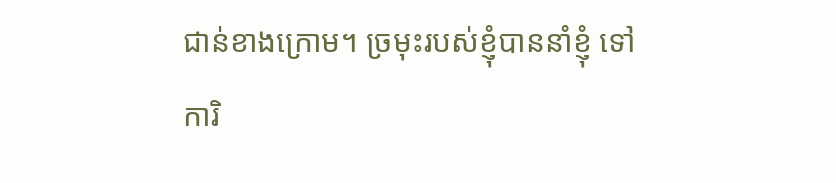ជាន់ខាងក្រោម។ ច្រមុះរបស់ខ្ញុំបាននាំខ្ញុំ ទៅការិ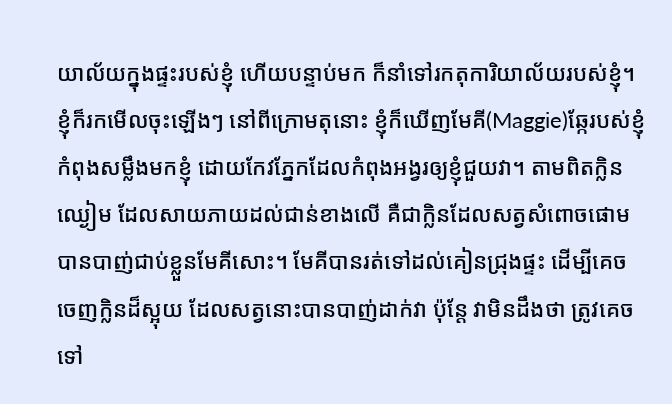យាល័យក្នុងផ្ទះរបស់ខ្ញុំ ហើយបន្ទាប់មក ក៏នាំទៅរកតុការិយាល័យរបស់ខ្ញុំ។ ខ្ញុំក៏រកមើលចុះឡើងៗ នៅពីក្រោមតុនោះ ខ្ញុំក៏ឃើញមែគី(Maggie)ឆ្កែរបស់ខ្ញុំ កំពុងសម្លឹងមកខ្ញុំ ដោយកែវភ្នែកដែលកំពុងអង្វរឲ្យខ្ញុំជួយវា។ តាមពិតក្លិនឈ្ងៀម ដែលសាយភាយដល់ជាន់ខាងលើ គឺជាក្លិនដែលសត្វសំពោចផោម បានបាញ់ជាប់ខ្លួនមែគីសោះ។ មែគីបានរត់ទៅដល់គៀនជ្រុងផ្ទះ ដើម្បីគេចចេញក្លិនដ៏ស្អុយ ដែលសត្វនោះបានបាញ់ដាក់វា ប៉ុន្តែ វាមិនដឹងថា ត្រូវគេចទៅ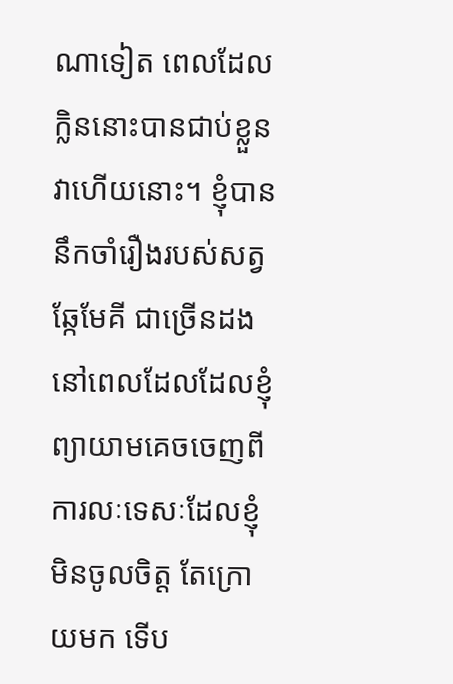ណាទៀត ពេលដែលក្លិននោះបានជាប់ខ្លួនវាហើយនោះ។ ខ្ញុំបាននឹកចាំរឿងរបស់សត្វឆ្កែមែគី ជាច្រើនដង នៅពេលដែលដែលខ្ញុំព្យាយាមគេចចេញពីការលៈទេសៈដែលខ្ញុំមិនចូលចិត្ត តែក្រោយមក ទើប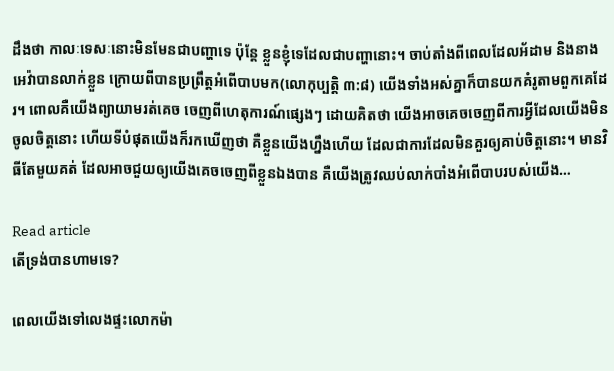ដឹងថា កាលៈទេសៈនោះមិនមែនជាបញ្ហាទេ ប៉ុន្តែ ខ្លួនខ្ញុំទេដែលជាបញ្ហានោះ។ ចាប់តាំងពីពេលដែលអ័ដាម និងនាងអេវ៉ាបានលាក់ខ្លួន ក្រោយពីបានប្រព្រឹត្តអំពើបាបមក(លោកុប្បត្តិ ៣:៨) យើងទាំងអស់គ្នាក៏បានយកគំរូតាមពួកគេដែរ។ ពោលគឺយើងព្យាយាមរត់គេច ចេញពីហេតុការណ៍ផ្សេងៗ ដោយគិតថា យើងអាចគេចចេញពីការអ្វីដែលយើងមិនចូលចិត្តនោះ ហើយទីបំផុតយើងក៏រកឃើញថា គឺខ្លួនយើងហ្នឹងហើយ ដែលជាការដែលមិនគួរឲ្យគាប់ចិត្តនោះ។ មានវិធីតែមួយគត់ ដែលអាចជួយឲ្យយើងគេចចេញពីខ្លួនឯងបាន គឺយើងត្រូវឈប់លាក់បាំងអំពើបាបរបស់យើង…

Read article
តើទ្រង់បានហាមទេ?

ពេលយើងទៅលេងផ្ទះលោកម៉ា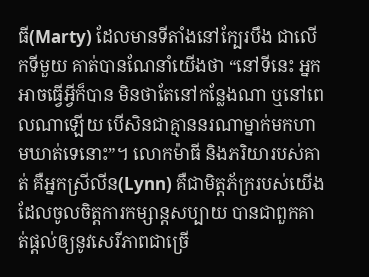ធី(Marty) ដែលមានទីតាំងនៅក្បែរបឹង ជាលើកទីមួយ គាត់បានណែនាំយើងថា “នៅទីនេះ អ្នកអាចធ្វើអ្វីក៏បាន មិនថាតែនៅកន្លែងណា ឬនៅពេលណាឡើយ បើសិនជាគ្មាននរណាម្នាក់មកហាមឃាត់ទេនោះ”។ លោកម៉ាធី និងភរិយារបស់គាត់ គឺអ្នកស្រីលីន(Lynn) គឺជាមិត្តភ័ក្ររបស់យើង ដែលចូលចិត្តការកម្សាន្តសប្បាយ បានជាពួកគាត់ផ្តល់ឲ្យនូវសេរីភាពជាច្រើ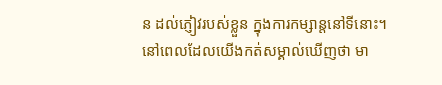ន ដល់ភ្ញៀវរបស់ខ្លួន ក្នុងការកម្សាន្តនៅទីនោះ។ នៅពេលដែលយើងកត់សម្គាល់ឃើញថា មា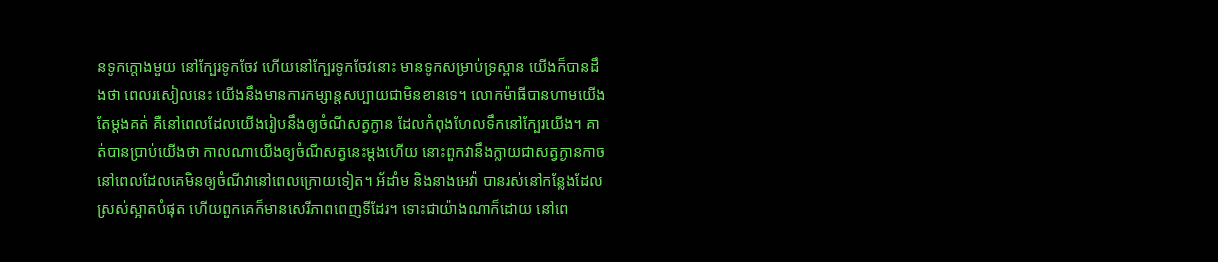នទូកក្តោងមួយ នៅក្បែរទូកចែវ ហើយនៅក្បែរទូកចែវនោះ មានទូកសម្រាប់ទ្រស្ពាន យើងក៏បានដឹងថា ពេលរសៀលនេះ យើងនឹងមានការកម្សាន្តសប្បាយជាមិនខានទេ។ លោកម៉ាធីបានហាមយើងតែម្តងគត់ គឺនៅពេលដែលយើងរៀបនឹងឲ្យចំណីសត្វក្ងាន ដែលកំពុងហែលទឹកនៅក្បែរយើង។ គាត់បានប្រាប់យើងថា កាលណាយើងឲ្យចំណីសត្វនេះម្តងហើយ នោះពួកវានឹងក្លាយជាសត្វក្ងានកាច នៅពេលដែលគេមិនឲ្យចំណីវានៅពេលក្រោយទៀត។ អ័ដាំម និងនាងអេវ៉ា បានរស់នៅកន្លែងដែលស្រស់ស្អាតបំផុត ហើយពួកគេក៏មានសេរីភាពពេញទីដែរ។ ទោះជាយ៉ាងណាក៏ដោយ នៅពេ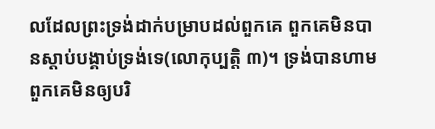លដែលព្រះទ្រង់ដាក់បម្រាបដល់ពួកគេ ពួកគេមិនបានស្តាប់បង្គាប់ទ្រង់ទេ(លោកុប្បត្តិ ៣)។ ទ្រង់បានហាមពួកគេមិនឲ្យបរិ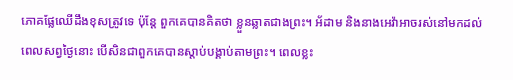ភោគផ្លែឈើដឹងខុសត្រូវទេ ប៉ុន្តែ ពួកគេបានគិតថា ខ្លួនឆ្លាតជាងព្រះ។ អ័ដាម និងនាងអេវ៉ាអាចរស់នៅមកដល់ពេលសព្វថ្ងៃនោះ បើសិនជាពួកគេបានស្តាប់បង្គាប់តាមព្រះ។ ពេលខ្លះ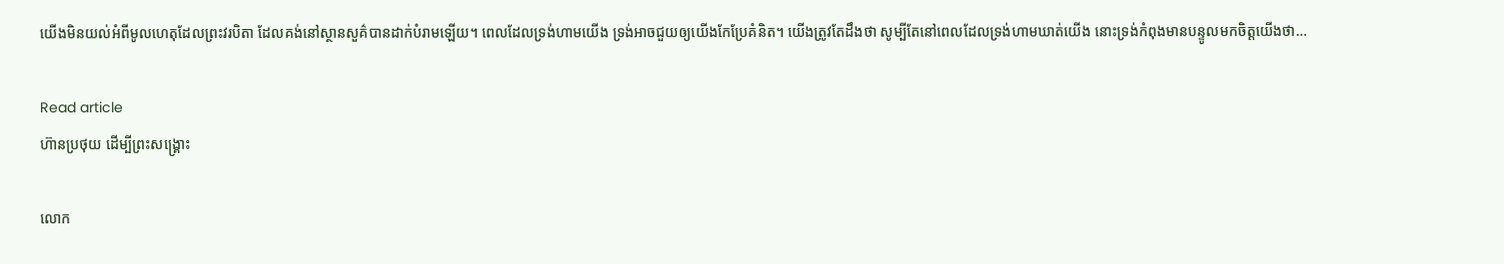យើងមិនយល់អំពីមូលហេតុដែលព្រះវរបិតា ដែលគង់នៅស្ថានសួគ៌បានដាក់បំរាមឡើយ។ ពេលដែលទ្រង់ហាមយើង ទ្រង់អាចជួយឲ្យយើងកែប្រែគំនិត។ យើងត្រូវតែដឹងថា សូម្បីតែនៅពេលដែលទ្រង់ហាមឃាត់យើង នោះទ្រង់កំពុងមានបន្ទូលមកចិត្តយើងថា…

Read article
ហ៊ានប្រថុយ ដើម្បីព្រះសង្រ្គោះ

លោក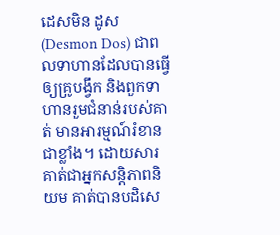ដេសមិន ដូស(Desmon Dos) ជាពលទាហានដែលបានធ្វើឲ្យគ្រូបង្វឹក និងពួកទាហានរួមជំនាន់របស់គាត់ មានអារម្មណ៍រំខានជាខ្លាំង។ ដោយសារគាត់ជាអ្នកសន្តិភាពនិយម គាត់បានបដិសេ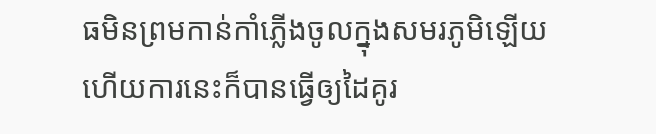ធមិនព្រមកាន់កាំភ្លើងចូលក្នុងសមរភូមិឡើយ ហើយការនេះក៏បានធ្វើឲ្យដៃគូរ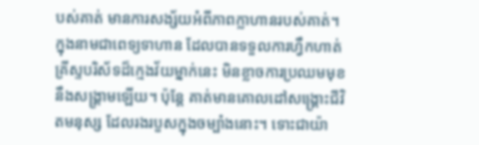បស់គាត់ មានការសង្ស័យអំពីភាពក្លាហានរបស់គាត់។ ក្នុងនាមជាពេទ្យទាហាន ដែលបានទទួលការហ្វឹកហាត់ គ្រីស្ទបរិស័ទដ៏ក្មេងវ័យម្នាក់នេះ មិនខ្លាចការប្រឈមមុខនឹងសង្រ្គាមឡើយ។ ប៉ុន្តែ គាត់មានគោលដៅសង្រ្គោះជីវិតមនុស្ស ដែលរងរបួសក្នុងចម្បំាងនោះ។ ទោះជាយ៉ា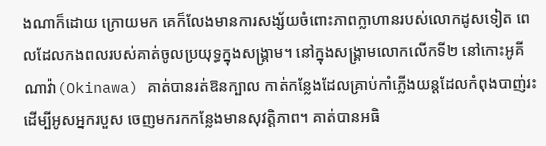ងណាក៏ដោយ ក្រោយមក គេក៏លែងមានការសង្ស័យចំពោះភាពក្លាហានរបស់លោកដូសទៀត ពេលដែលកងពលរបស់គាត់ចូលប្រយុទ្ធក្នុងសង្រ្គាម។ នៅក្នុងសង្រ្គាមលោកលើកទី២ នៅកោះអូគីណាវ៉ា(Okinawa) គាត់បានរត់ឱនក្បាល កាត់កន្លែងដែលគ្រាប់កាំភ្លើងយន្តដែលកំពុងបាញ់រះ ដើម្បីអូសអ្នករបួស ចេញមករកកន្លែងមានសុវត្តិភាព។ គាត់បានអធិ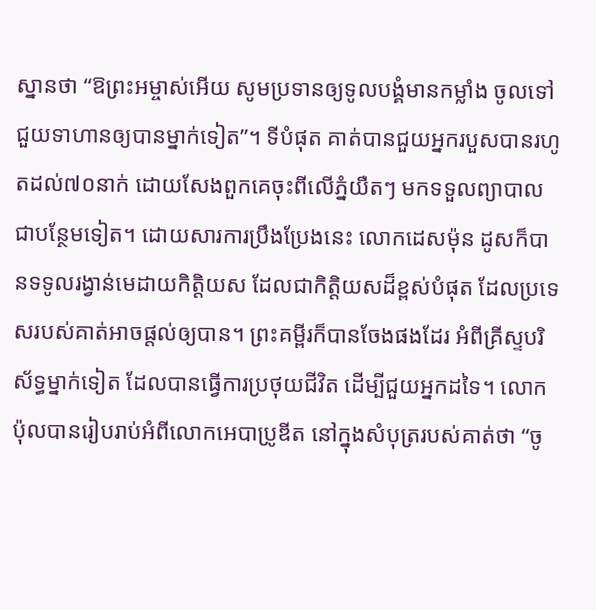ស្នានថា “ឱព្រះអម្ចាស់អើយ សូមប្រទានឲ្យទូលបង្គំមានកម្លាំង ចូលទៅជួយទាហានឲ្យបានម្នាក់ទៀត”។ ទីបំផុត គាត់បានជួយអ្នករបួសបានរហូតដល់៧០នាក់ ដោយសែងពួកគេចុះពីលើភ្នំយឺតៗ មកទទួលព្យាបាលជាបន្ថែមទៀត។ ដោយសារការប្រឹងប្រែងនេះ លោកដេសម៉ុន ដូសក៏បានទទូលរង្វាន់មេដាយកិត្តិយស ដែលជាកិត្តិយសដ៏ខ្ពស់បំផុត ដែលប្រទេសរបស់គាត់អាចផ្តល់ឲ្យបាន។ ព្រះគម្ពីរក៏បានចែងផងដែរ អំពីគ្រីស្ទបរិស័ទ្ធម្នាក់ទៀត ដែលបានធ្វើការប្រថុយជីវិត ដើម្បីជួយអ្នកដទៃ។ លោកប៉ុលបានរៀបរាប់អំពីលោកអេបាប្រូឌីត នៅក្នុងសំបុត្ររបស់គាត់ថា “ចូ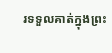រទទួលគាត់ក្នុងព្រះ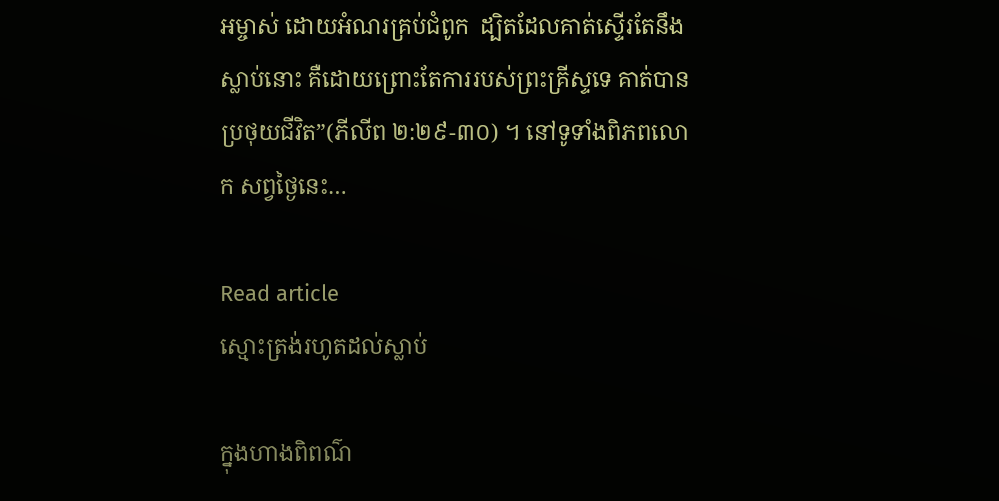អម្ចាស់ ដោយអំណរគ្រប់ជំពូក  ដ្បិតដែលគាត់ស្ទើរតែនឹងស្លាប់នោះ គឺដោយព្រោះតែការរបស់ព្រះគ្រីស្ទទេ គាត់បានប្រថុយជីវិត”(ភីលីព ២:២៩-៣០) ។ នៅទូទាំងពិភពលោក សព្វថ្ងៃនេះ…

Read article
ស្មោះត្រង់រហូតដល់ស្លាប់

ក្នុងហាងពិពណ៌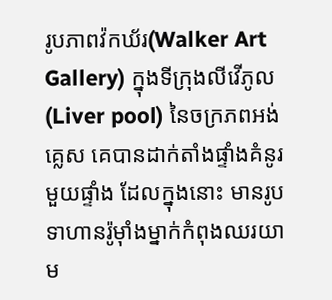រូបភាពវ៉កឃ័រ(Walker Art Gallery) ក្នុងទីក្រុងលីវើភូល(Liver pool) នៃចក្រភពអង់គ្លេស គេបានដាក់តាំងផ្ទាំងគំនូរមួយផ្ទាំង ដែលក្នុងនោះ មានរូបទាហានរ៉ូម៉ាំងម្នាក់កំពុងឈរយាម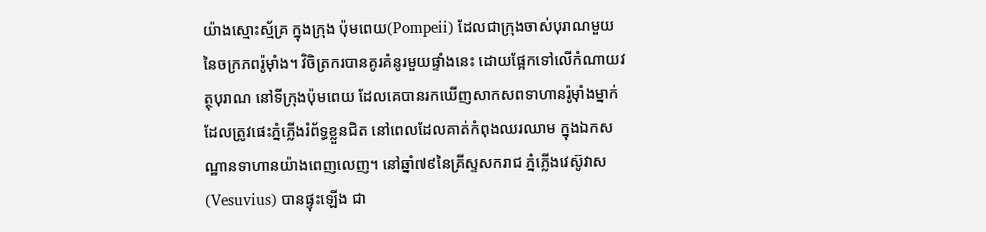យ៉ាងស្មោះស្ម័គ្រ ក្នុងក្រុង ប៉ុមពេយ(Pompeii) ដែលជាក្រុងចាស់បុរាណមួយ នៃចក្រភពរ៉ូម៉ាំង។ វិចិត្រករបានគូរគំនូរមួយផ្ទាំងនេះ ដោយផ្អែកទៅលើកំណាយវត្ថុបុរាណ នៅទីក្រុងប៉ុមពេយ ដែលគេបានរកឃើញសាកសពទាហានរ៉ូម៉ាំងម្នាក់ ដែលត្រូវផេះភ្នំភ្លើងរំព័ទ្ធខ្លួនជិត នៅពេលដែលគាត់កំពុងឈរឈាម ក្នុងឯកសណ្ឋានទាហានយ៉ាងពេញលេញ។ នៅឆ្នាំ៧៩នៃគ្រីស្ទសករាជ ភ្នំភ្លើងវេស៊ូវាស(Vesuvius) បានផ្ទុះឡើង ជា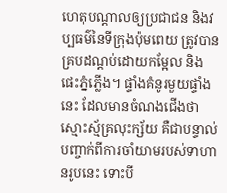ហេតុបណ្តាលឲ្យប្រជាជន និងវប្បធម៌នៃទីក្រុងប៉ុមពេយ ត្រូវបានគ្របដណ្តប់ដោយកម្អែល និងផេះភ្នំភ្លើង។ ផ្ទាំងគំនូរមួយផ្ទាំងនេះ ដែលមានចំណងជើងថា ស្មោះស្ម័គ្រលុះក្ស័យ គឺជាបន្ទាល់បញ្ចាក់ពីការចាំយាមរបស់ទាហានរូបនេះ ទោះបី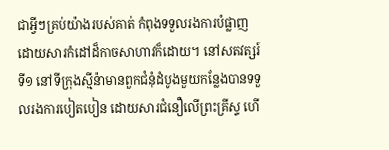ជាអ្វីៗគ្រប់យ៉ាងរបស់គាត់ កំពុងទទួលរងការបំផ្លាញ ដោយសារកំដៅដ៏កាចសាហាវក៏ដោយ។ នៅសតវត្សរ៍ទី១ នៅទីក្រុងស្មីន៉ាមានពួកជំនុំដំបូងមួយកន្លែងបានទទួលរងការបៀតបៀន ដោយសារជំនឿលើព្រះគ្រីស្ទ ហើ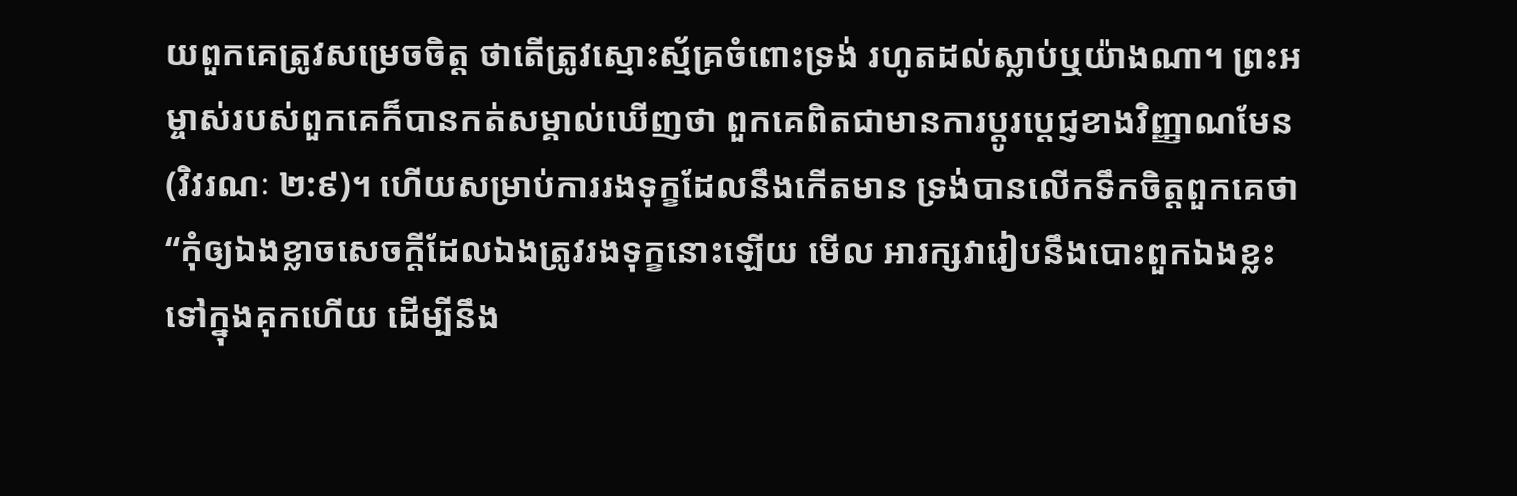យពួកគេត្រូវសម្រេចចិត្ត ថាតើត្រូវស្មោះស្ម័គ្រចំពោះទ្រង់ រហូតដល់ស្លាប់ឬយ៉ាងណា។ ព្រះអម្ចាស់របស់ពួកគេក៏បានកត់សម្គាល់ឃើញថា ពួកគេពិតជាមានការប្តូរប្តេជ្ញខាងវិញ្ញាណមែន(វិវរណៈ ២:៩)។ ហើយសម្រាប់ការរងទុក្ខដែលនឹងកើតមាន ទ្រង់បានលើកទឹកចិត្តពួកគេថា “កុំឲ្យឯងខ្លាចសេចក្តីដែលឯងត្រូវរងទុក្ខនោះឡើយ មើល អារក្សវារៀបនឹងបោះពួកឯងខ្លះទៅក្នុងគុកហើយ ដើម្បីនឹង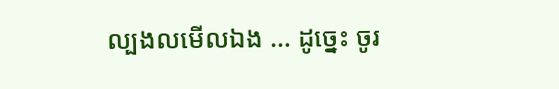ល្បងលមើលឯង … ដូច្នេះ ចូរ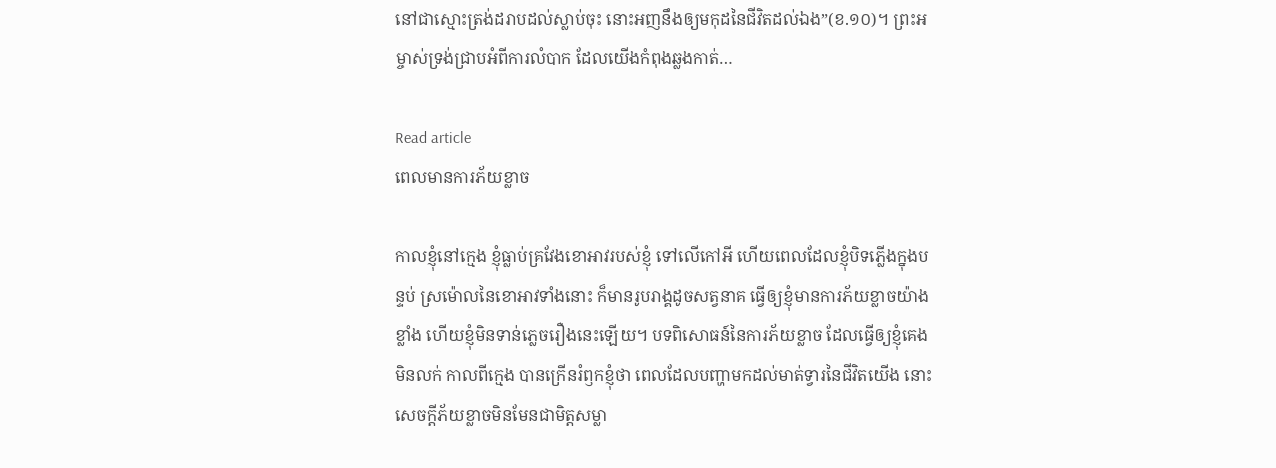នៅជាស្មោះត្រង់ដរាបដល់ស្លាប់ចុះ នោះអញនឹងឲ្យមកុដនៃជីវិតដល់ឯង”(ខ.១០)។ ព្រះអម្ចាស់ទ្រង់ជ្រាបអំពីការលំបាក ដែលយើងកំពុងឆ្លងកាត់…

Read article
ពេលមានការភ័យខ្លាច

កាលខ្ញុំនៅក្មេង ខ្ញុំធ្លាប់គ្រវែងខោអាវរបស់ខ្ញុំ ទៅលើកៅអី ហើយពេលដែលខ្ញុំបិទភ្លើងក្នុងបន្ទប់ ស្រម៉ោលនៃខោអាវទាំងនោះ ក៏មានរូបរាង្គដូចសត្វនាគ ធ្វើឲ្យខ្ញុំមានការភ័យខ្លាចយ៉ាងខ្លាំង ហើយខ្ញុំមិនទាន់ភ្លេចរឿងនេះឡើយ។ បទពិសោធន៍នៃការភ័យខ្លាច ដែលធ្វើឲ្យខ្ញុំគេងមិនលក់ កាលពីក្មេង បានក្រើនរំឭកខ្ញុំថា ពេលដែលបញ្ហាមកដល់មាត់ទ្វារនៃជីវិតយើង នោះសេចក្តីភ័យខ្លាចមិនមែនជាមិត្តសម្លា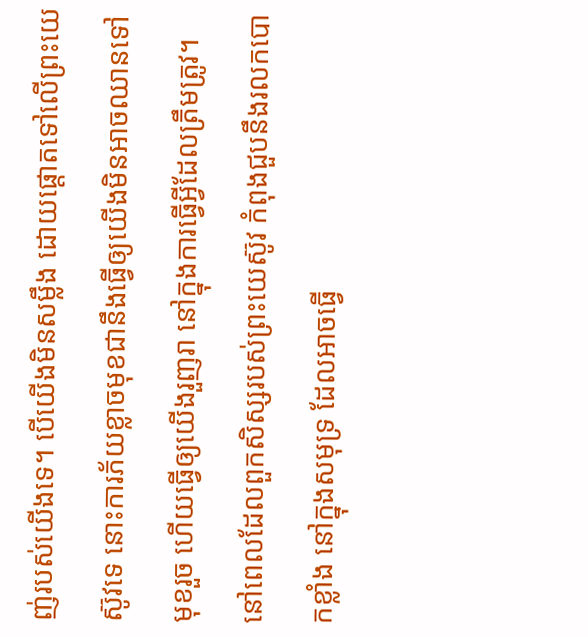ញ់របស់យើងទេ។ បើយើងមិនសម្លឹង ដោយផ្តោតទៅលើព្រះយេស៊ូវទេ នោះការភ័យខ្លាចមុខជានឹងធ្វើឲ្យយើងមិនអាចឈានទៅមុខរួច ហើយធ្វើឲ្យយើងរួញរា នៅក្នុងការធ្វើអ្វីដែលត្រឹមត្រូវ។ នៅពេលដែលពួកសិស្សរបស់ព្រះយេស៊ូវ កំពុងជួបនឹងរលកបោកខ្លាំង នៅក្នុងសមុទ្រ ដែលអាចធ្វើ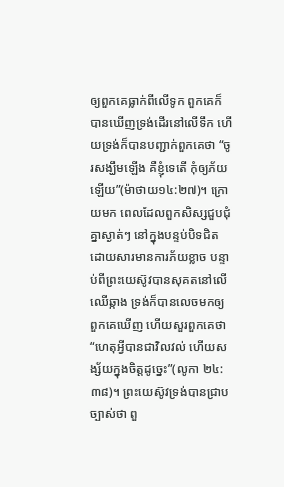ឲ្យពួកគេធ្លាក់ពីលើទូក ពួកគេក៏បានឃើញទ្រង់ដើរនៅលើទឹក ហើយទ្រង់ក៏បានបញ្ជាក់ពួកគេថា “ចូរសង្ឃឹមឡើង គឺខ្ញុំទេតើ កុំឲ្យភ័យឡើយ”(ម៉ាថាយ១៤:២៧)។ ក្រោយមក ពេលដែលពួកសិស្សជួបជុំគ្នាស្ងាត់ៗ នៅក្នុងបន្ទប់បិទជិត ដោយសារមានការភ័យខ្លាច បន្ទាប់ពីព្រះយេស៊ូវបានសុគតនៅលើឈើឆ្កាង ទ្រង់ក៏បានលេចមកឲ្យពួកគេឃើញ ហើយសួរពួកគេថា “ហេតុអ្វីបានជាវិលវល់ ហើយសង្ស័យក្នុងចិត្តដូច្នេះ”(លូកា ២៤:៣៨)។ ព្រះយេស៊ូវទ្រង់បានជ្រាបច្បាស់ថា ពួ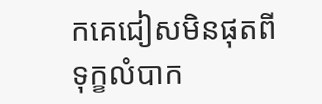កគេជៀសមិនផុតពីទុក្ខលំបាក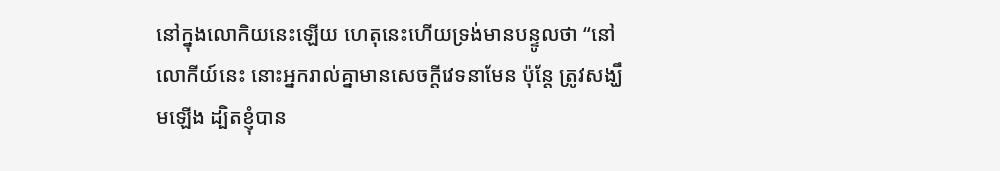នៅក្នុងលោកិយនេះឡើយ ហេតុនេះហើយទ្រង់មានបន្ទូលថា “នៅលោកីយ៍នេះ នោះអ្នករាល់គ្នាមានសេចក្តីវេទនាមែន ប៉ុន្តែ ត្រូវសង្ឃឹមឡើង ដ្បិតខ្ញុំបាន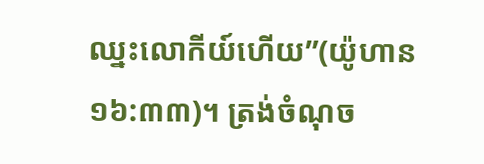ឈ្នះលោកីយ៍ហើយ”(យ៉ូហាន ១៦:៣៣)។ ត្រង់ចំណុច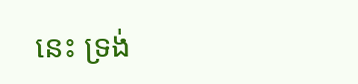នេះ ទ្រង់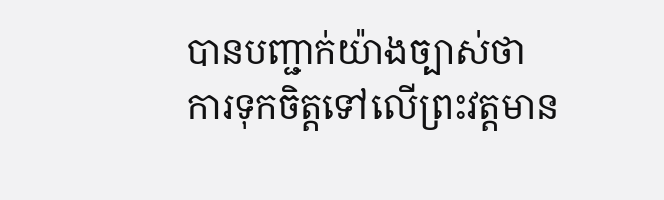បានបញ្ជាក់យ៉ាងច្បាស់ថា ការទុកចិត្តទៅលើព្រះវត្តមាន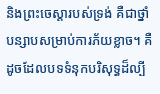និងព្រះចេស្តារបស់ទ្រង់ គឺជាថ្នាំបន្សាបសម្រាប់ការភ័យខ្លាច។ គឺដូចដែលបទទំនុកបរិសុទ្ធដ៏ល្បី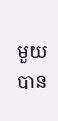មួយ បាន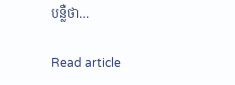បន្លឺថា…

Read article